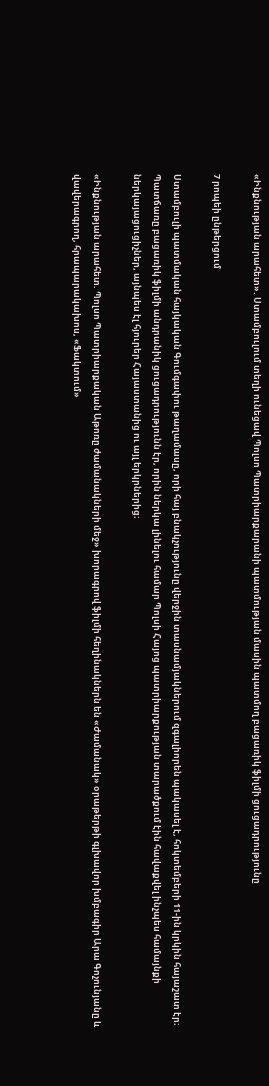«Ինքնության արահետ». Ստամբուլում տեղի ունեցավ Պոլսո Պատրիարքարանի պատմության մասին պատմող բացառիկ ֆիլմի ցուցադրությունը

7 րոպեի ընթերցում

Ստամբուլի պատմական հայկական Գումգափու թաղամասը, որի հայ բնակչությունը վերջին տասնամյակներում զգալիորեն պակասել է, հոկտեմբերի 11-ին կրկին հայաշատ էր։ Պատճառը բացառիկ ֆիլմի անդրանիկ ցուցադրությունն էր, որին ներկա լինելու համար Պոլսի Հայոց պատրիարքության տարածքում էին հավաքվել ինչպես համայնքի ներկայացուցիչներ, այնպես էլ հյուրեր Հայաստանից ու այլ երկրներից։

«Ինքնության արահետ. Պոլսո Պատրիարքական Աթոռը ժամանակների մեջ» խորագրով ֆիլմի հեղինակներն են «Ժամանակ» օրաթերթի գլխավոր խմբագիր Արա Գոչունյանը և վավերագրող, հրապարակախոս, «Ֆակտում»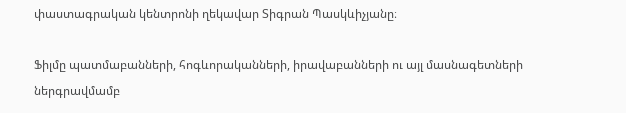փաստագրական կենտրոնի ղեկավար Տիգրան Պասկևիչյանը։

Ֆիլմը պատմաբանների, հոգևորականների, իրավաբանների ու այլ մասնագետների ներգրավմամբ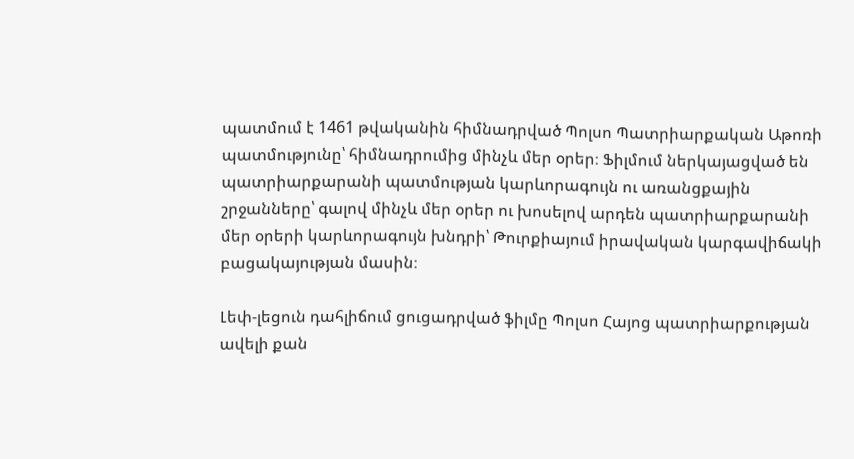պատմում է 1461 թվականին հիմնադրված Պոլսո Պատրիարքական Աթոռի պատմությունը՝ հիմնադրումից մինչև մեր օրեր։ Ֆիլմում ներկայացված են պատրիարքարանի պատմության կարևորագույն ու առանցքային շրջանները՝ գալով մինչև մեր օրեր ու խոսելով արդեն պատրիարքարանի մեր օրերի կարևորագույն խնդրի՝ Թուրքիայում իրավական կարգավիճակի բացակայության մասին։

Լեփ-լեցուն դահլիճում ցուցադրված ֆիլմը Պոլսո Հայոց պատրիարքության ավելի քան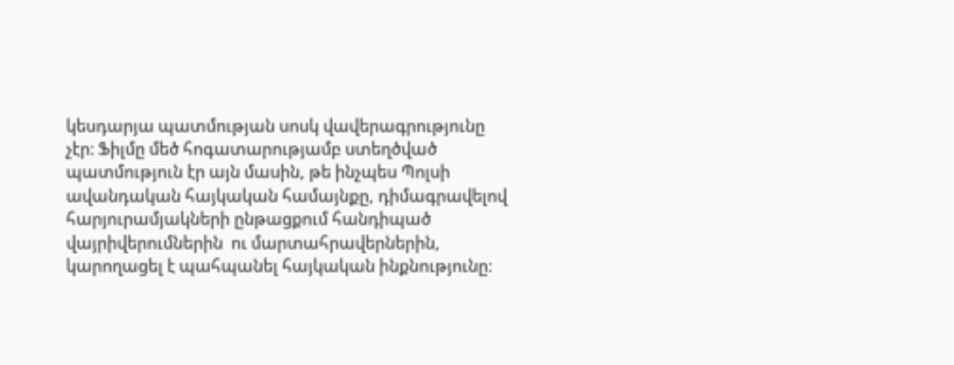կեսդարյա պատմության սոսկ վավերագրությունը չէր։ Ֆիլմը մեծ հոգատարությամբ ստեղծված պատմություն էր այն մասին, թե ինչպես Պոլսի ավանդական հայկական համայնքը, դիմագրավելով հարյուրամյակների ընթացքում հանդիպած վայրիվերումներին  ու մարտահրավերներին, կարողացել է պահպանել հայկական ինքնությունը: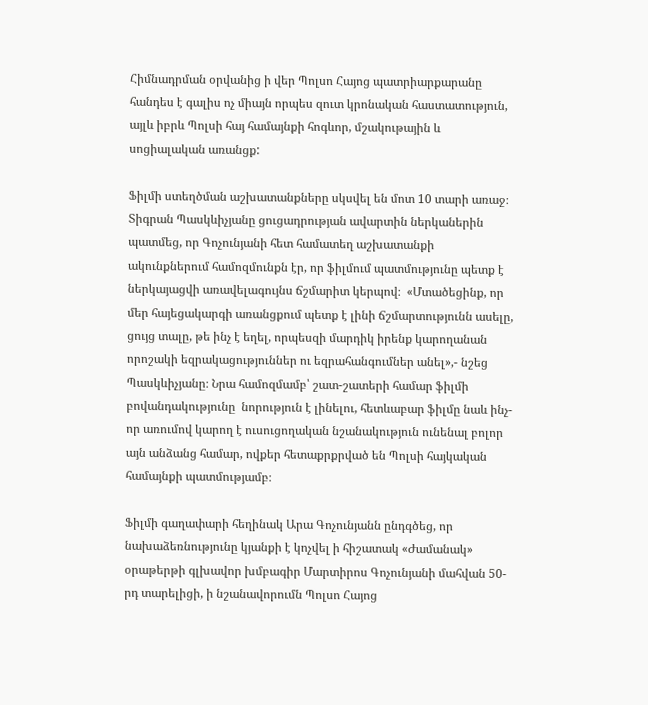Հիմնադրման օրվանից ի վեր Պոլսո Հայոց պատրիարքարանը հանդես է գալիս ոչ միայն որպես զուտ կրոնական հաստատություն, այլև իբրև Պոլսի հայ համայնքի հոգևոր, մշակութային և սոցիալական առանցք:

Ֆիլմի ստեղծման աշխատանքները սկսվել են մոտ 10 տարի առաջ։  Տիգրան Պասկևիչյանը ցուցադրության ավարտին ներկաներին պատմեց, որ Գոչունյանի հետ համատեղ աշխատանքի ակունքներում համոզմունքն էր, որ ֆիլմում պատմությունը պետք է ներկայացվի առավելագույնս ճշմարիտ կերպով։  «Մտածեցինք, որ մեր հայեցակարգի առանցքում պետք է լինի ճշմարտությունն ասելը, ցույց տալը, թե ինչ է եղել, որպեսզի մարդիկ իրենք կարողանան որոշակի եզրակացություններ ու եզրահանգումներ անել»,- նշեց Պասկևիչյանը։ Նրա համոզմամբ՝ շատ-շատերի համար ֆիլմի բովանդակությունը  նորություն է լինելու, հետևաբար ֆիլմը նաև ինչ-որ առումով կարող է ուսուցողական նշանակություն ունենալ բոլոր այն անձանց համար, ովքեր հետաքրքրված են Պոլսի հայկական համայնքի պատմությամբ։

Ֆիլմի գաղափարի հեղինակ Արա Գոչունյանն ընդգծեց, որ նախաձեռնությունը կյանքի է կոչվել ի հիշատակ «Ժամանակ» օրաթերթի գլխավոր խմբագիր Մարտիրոս Գոչունյանի մահվան 50-րդ տարելիցի, ի նշանավորումն Պոլսո Հայոց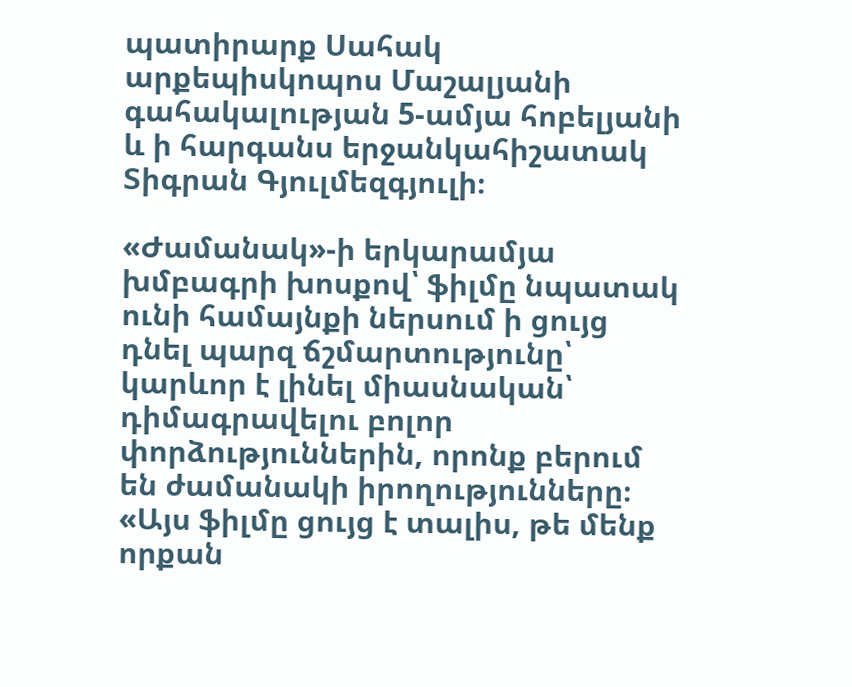պատիրարք Սահակ արքեպիսկոպոս Մաշալյանի գահակալության 5-ամյա հոբելյանի և ի հարգանս երջանկահիշատակ Տիգրան Գյուլմեզգյուլի։

«Ժամանակ»-ի երկարամյա խմբագրի խոսքով՝ ֆիլմը նպատակ ունի համայնքի ներսում ի ցույց դնել պարզ ճշմարտությունը՝ կարևոր է լինել միասնական՝ դիմագրավելու բոլոր փորձություններին, որոնք բերում են ժամանակի իրողությունները։ «Այս ֆիլմը ցույց է տալիս, թե մենք որքան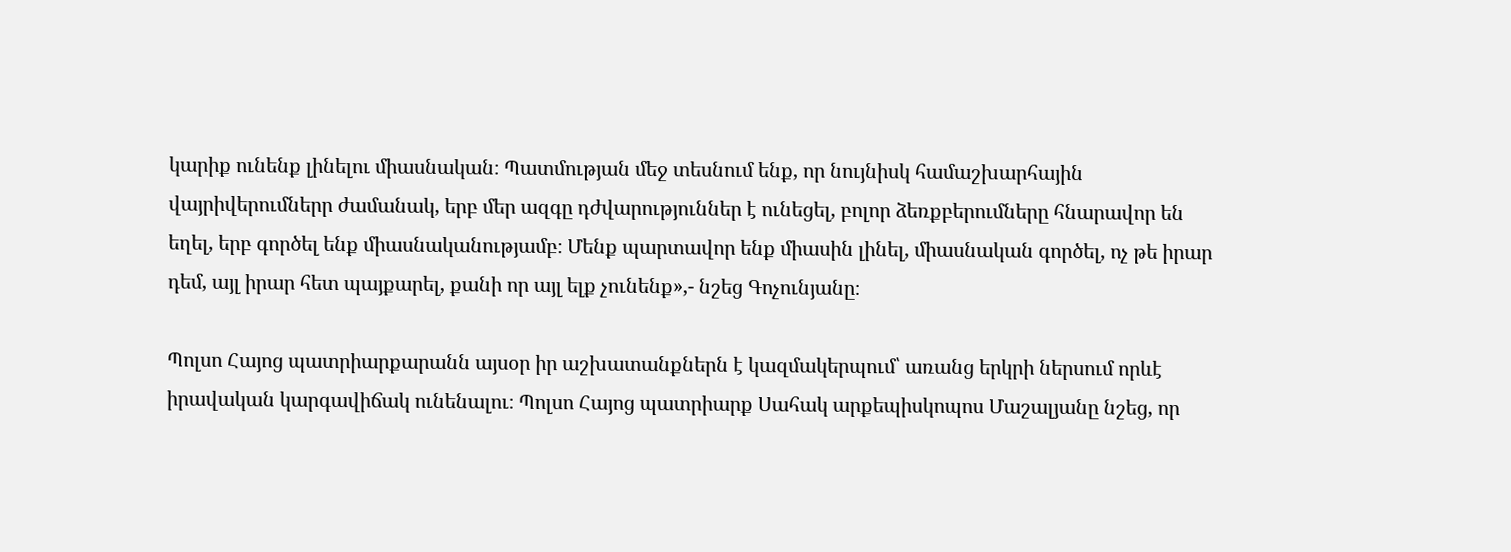կարիք ունենք լինելու միասնական։ Պատմության մեջ տեսնում ենք, որ նույնիսկ համաշխարհային վայրիվերումներր ժամանակ, երբ մեր ազգը դժվարություններ է ունեցել, բոլոր ձեռքբերումները հնարավոր են եղել, երբ գործել ենք միասնականությամբ։ Մենք պարտավոր ենք միասին լինել, միասնական գործել, ոչ թե իրար դեմ, այլ իրար հետ պայքարել, քանի որ այլ ելք չունենք»,- նշեց Գոչունյանը։

Պոլսո Հայոց պատրիարքարանն այսօր իր աշխատանքներն է կազմակերպում՝ առանց երկրի ներսում որևէ իրավական կարգավիճակ ունենալու։ Պոլսո Հայոց պատրիարք Սահակ արքեպիսկոպոս Մաշալյանը նշեց, որ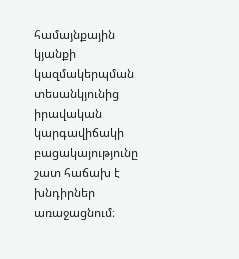համայնքային կյանքի կազմակերպման տեսանկյունից իրավական կարգավիճակի բացակայությունը շատ հաճախ է խնդիրներ առաջացնում։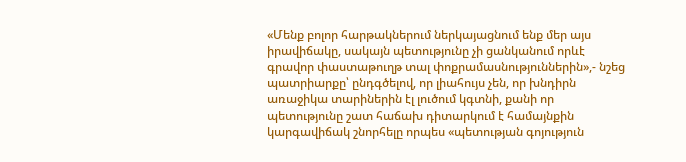«Մենք բոլոր հարթակներում ներկայացնում ենք մեր այս իրավիճակը, սակայն պետությունը չի ցանկանում որևէ գրավոր փաստաթուղթ տալ փոքրամասնություններին»,- նշեց պատրիարքը՝ ընդգծելով, որ լիահույս չեն, որ խնդիրն առաջիկա տարիներին էլ լուծում կգտնի, քանի որ պետությունը շատ հաճախ դիտարկում է համայնքին կարգավիճակ շնորհելը որպես «պետության գոյություն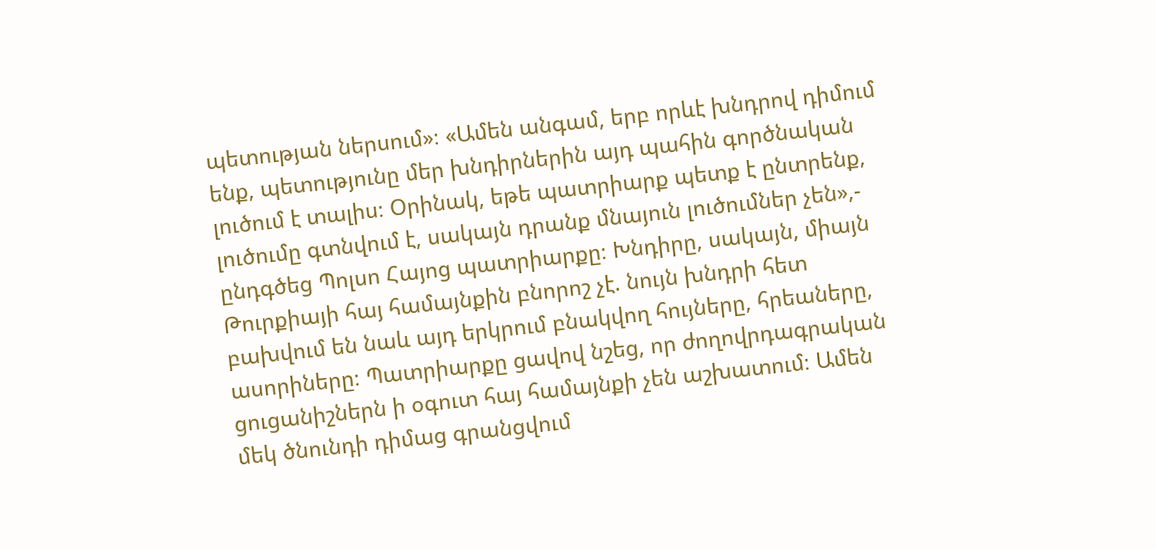պետության ներսում»։ «Ամեն անգամ, երբ որևէ խնդրով դիմում ենք, պետությունը մեր խնդիրներին այդ պահին գործնական լուծում է տալիս։ Օրինակ, եթե պատրիարք պետք է ընտրենք, լուծումը գտնվում է, սակայն դրանք մնայուն լուծումներ չեն»,- ընդգծեց Պոլսո Հայոց պատրիարքը։ Խնդիրը, սակայն, միայն Թուրքիայի հայ համայնքին բնորոշ չէ. նույն խնդրի հետ բախվում են նաև այդ երկրում բնակվող հույները, հրեաները, ասորիները։ Պատրիարքը ցավով նշեց, որ ժողովրդագրական ցուցանիշներն ի օգուտ հայ համայնքի չեն աշխատում։ Ամեն մեկ ծնունդի դիմաց գրանցվում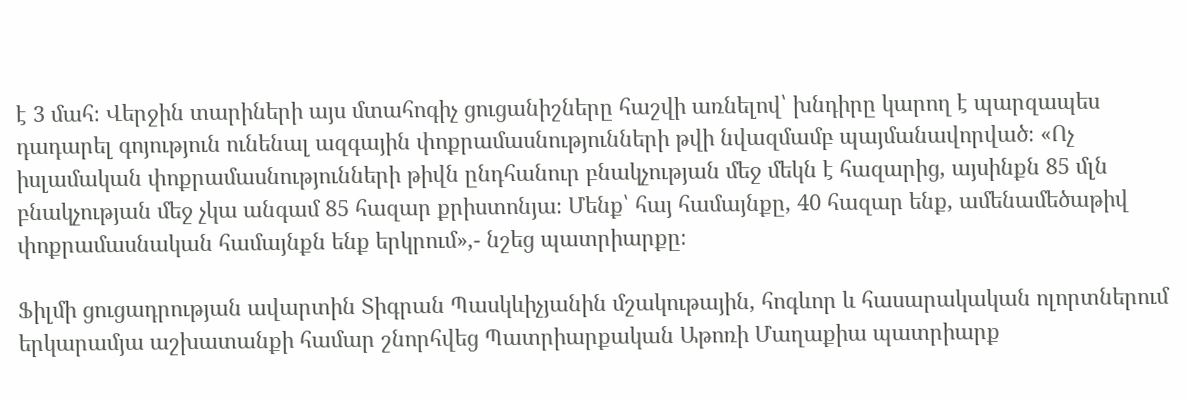է 3 մահ։ Վերջին տարիների այս մտահոգիչ ցուցանիշները հաշվի առնելով՝ խնդիրը կարող է պարզապես դադարել գոյություն ունենալ ազգային փոքրամասնությունների թվի նվազմամբ պայմանավորված։ «Ոչ իսլամական փոքրամասնությունների թիվն ընդհանուր բնակչության մեջ մեկն է հազարից, այսինքն 85 մլն բնակչության մեջ չկա անգամ 85 հազար քրիստոնյա։ Մենք՝ հայ համայնքը, 40 հազար ենք, ամենամեծաթիվ փոքրամասնական համայնքն ենք երկրում»,- նշեց պատրիարքը։

Ֆիլմի ցուցադրության ավարտին Տիգրան Պասկևիչյանին մշակութային, հոգևոր և հասարակական ոլորտներում երկարամյա աշխատանքի համար շնորհվեց Պատրիարքական Աթոռի Մաղաքիա պատրիարք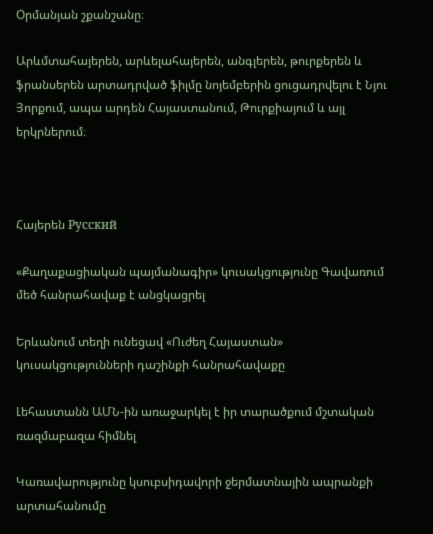Օրմանյան շքանշանը։

Արևմտահայերեն, արևելահայերեն, անգլերեն, թուրքերեն և ֆրանսերեն արտադրված ֆիլմը նոյեմբերին ցուցադրվելու է Նյու Յորքում, ապա արդեն Հայաստանում, Թուրքիայում և այլ երկրներում։



Հայերեն Русский

«Քաղաքացիական պայմանագիր» կուսակցությունը Գավառում մեծ հանրահավաք է անցկացրել

Երևանում տեղի ունեցավ «Ուժեղ Հայաստան» կուսակցությունների դաշինքի հանրահավաքը

Լեհաստանն ԱՄՆ-ին առաջարկել է իր տարածքում մշտական ռազմաբազա հիմնել

Կառավարությունը կսուբսիդավորի ջերմատնային ապրանքի արտահանումը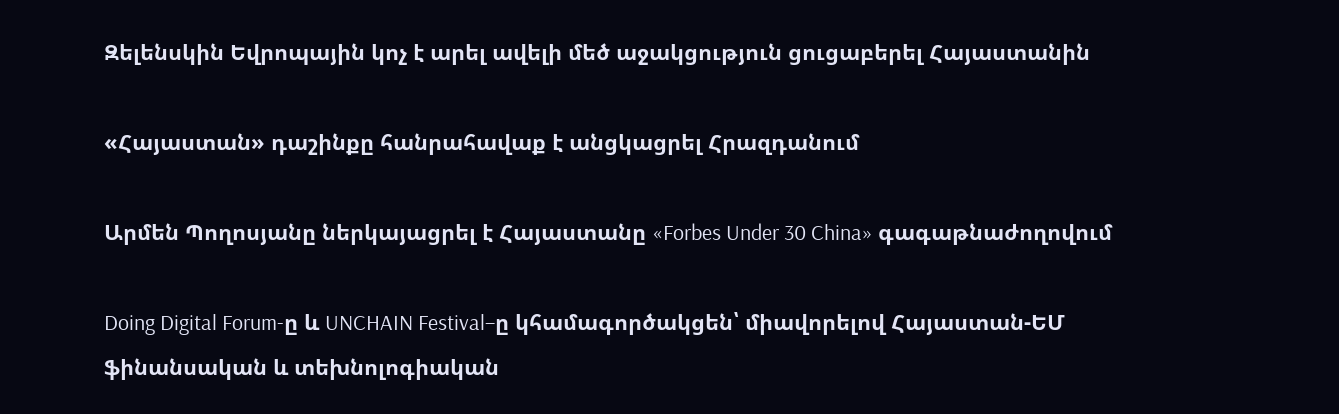Զելենսկին Եվրոպային կոչ է արել ավելի մեծ աջակցություն ցուցաբերել Հայաստանին

«Հայաստան» դաշինքը հանրահավաք է անցկացրել Հրազդանում

Արմեն Պողոսյանը ներկայացրել է Հայաստանը «Forbes Under 30 China» գագաթնաժողովում

Doing Digital Forum-ը և UNCHAIN Festival–ը կհամագործակցեն՝ միավորելով Հայաստան-ԵՄ ֆինանսական և տեխնոլոգիական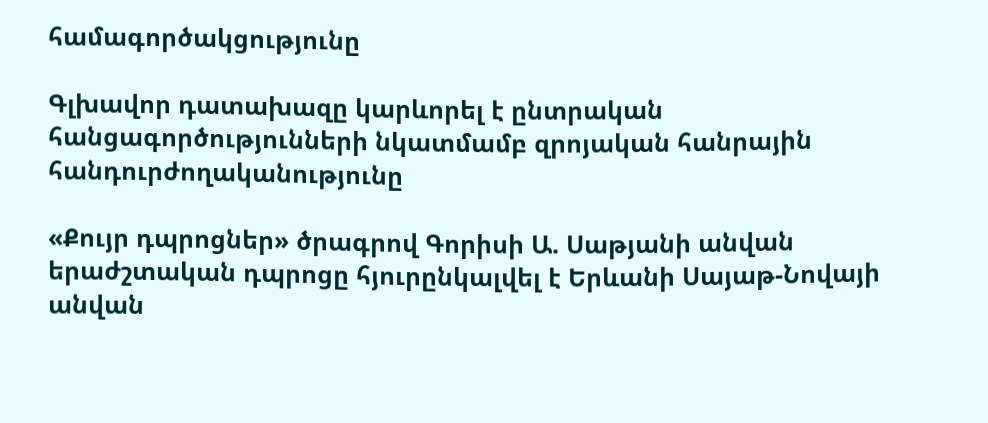համագործակցությունը

Գլխավոր դատախազը կարևորել է ընտրական հանցագործությունների նկատմամբ զրոյական հանրային հանդուրժողականությունը

«Քույր դպրոցներ» ծրագրով Գորիսի Ա. Սաթյանի անվան երաժշտական դպրոցը հյուրընկալվել է Երևանի Սայաթ-Նովայի անվան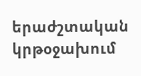երաժշտական կրթօջախում